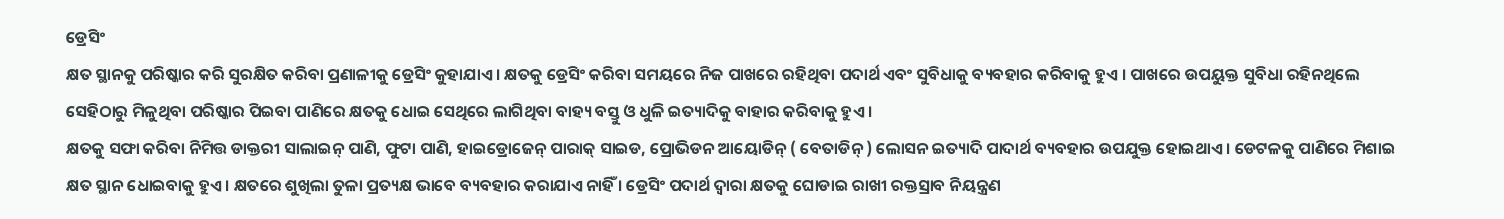ଡ୍ରେସିଂ
କ୍ଷତ ସ୍ଥାନକୁ ପରିଷ୍କାର କରି ସୁରକ୍ଷିତ କରିବା ପ୍ରଣାଳୀକୁ ଡ୍ରେସିଂ କୁହାଯାଏ । କ୍ଷତକୁ ଡ୍ରେସିଂ କରିବା ସମୟରେ ନିଜ ପାଖରେ ରହିଥିବା ପଦାର୍ଥ ଏବଂ ସୁବିଧାକୁ ବ୍ୟବହାର କରିବାକୁ ହୁଏ । ପାଖରେ ଉପୟୁକ୍ତ ସୁବିଧା ରହିନଥିଲେ ସେହିଠାରୁ ମିଳୁଥିବା ପରିଷ୍କାର ପିଇବା ପାଣିରେ କ୍ଷତକୁ ଧୋଇ ସେଥିରେ ଲାଗିଥିବା ବାହ୍ୟ ବସ୍ତୁ ଓ ଧୁଳି ଇତ୍ୟାଦିକୁ ବାହାର କରିବାକୁ ହୁଏ ।
କ୍ଷତକୁ ସଫା କରିବା ନିମିତ୍ତ ଡାକ୍ତରୀ ସାଲାଇନ୍ ପାଣି, ଫୁଟା ପାଣି, ହାଇଡ୍ରୋଜେନ୍ ପାରାକ୍ ସାଇଡ, ପ୍ରୋଭିଡନ ଆୟୋଡିନ୍ ( ବେତାଡିନ୍ ) ଲୋସନ ଇତ୍ୟାଦି ପାଦାର୍ଥ ବ୍ୟବହାର ଉପଯୁକ୍ତ ହୋଇଥାଏ । ଡେଟଳକୁ ପାଣିରେ ମିଶାଇ କ୍ଷତ ସ୍ଥାନ ଧୋଇବାକୁ ହୁଏ । କ୍ଷତରେ ଶୁଖିଲା ତୁଳା ପ୍ରତ୍ୟକ୍ଷ ଭାବେ ବ୍ୟବହାର କରାଯାଏ ନାହିଁ । ଡ୍ରେସିଂ ପଦାର୍ଥ ଦ୍ଵାରା କ୍ଷତକୁ ଘୋଡାଇ ରାଖୀ ରକ୍ତସ୍ରାବ ନିୟନ୍ତ୍ରଣ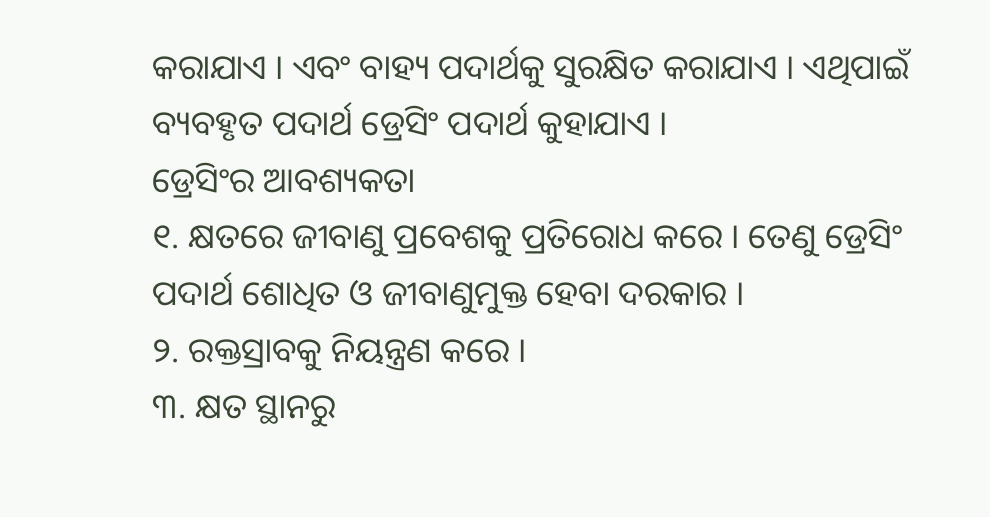କରାଯାଏ । ଏବଂ ବାହ୍ୟ ପଦାର୍ଥକୁ ସୁରକ୍ଷିତ କରାଯାଏ । ଏଥିପାଇଁ ବ୍ୟବହୃତ ପଦାର୍ଥ ଡ୍ରେସିଂ ପଦାର୍ଥ କୁହାଯାଏ ।
ଡ୍ରେସିଂର ଆବଶ୍ୟକତା
୧. କ୍ଷତରେ ଜୀବାଣୁ ପ୍ରବେଶକୁ ପ୍ରତିରୋଧ କରେ । ତେଣୁ ଡ୍ରେସିଂ ପଦାର୍ଥ ଶୋଧିତ ଓ ଜୀବାଣୁମୁକ୍ତ ହେବା ଦରକାର ।
୨. ରକ୍ତସ୍ରାବକୁ ନିୟନ୍ତ୍ରଣ କରେ ।
୩. କ୍ଷତ ସ୍ଥାନରୁ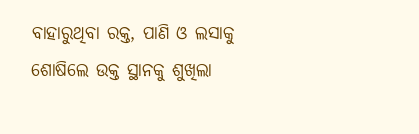ବାହାରୁଥିବା ରକ୍ତ, ପାଣି ଓ ଲସାକୁ ଶୋଷିଲେ ଉକ୍ତ ସ୍ଥାନକୁ ଶୁଖିଲା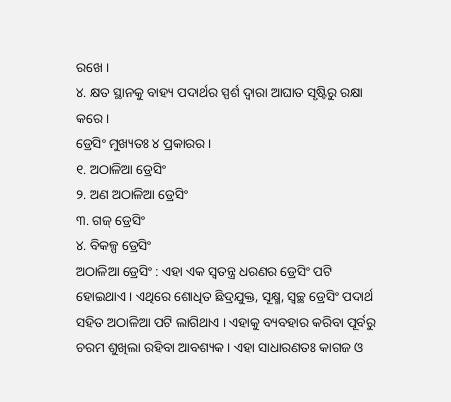ରଖେ ।
୪. କ୍ଷତ ସ୍ଥାନକୁ ବାହ୍ୟ ପଦାର୍ଥର ସ୍ପର୍ଶ ଦ୍ଵାରା ଆଘାତ ସୃଷ୍ଟିରୁ ରକ୍ଷା କରେ ।
ଡ୍ରେସିଂ ମୁଖ୍ୟତଃ ୪ ପ୍ରକାରର ।
୧. ଅଠାଳିଆ ଡ୍ରେସିଂ
୨. ଅଣ ଅଠାଳିଆ ଡ୍ରେସିଂ
୩. ଗଜ୍ ଡ୍ରେସିଂ
୪. ବିକଳ୍ପ ଡ୍ରେସିଂ
ଅଠାଳିଆ ଡ୍ରେସିଂ : ଏହା ଏକ ସ୍ଵତନ୍ତ୍ର ଧରଣର ଡ୍ରେସିଂ ପଟି ହୋଇଥାଏ । ଏଥିରେ ଶୋଧିତ ଛିଦ୍ରଯୁକ୍ତ, ସୂକ୍ଷ୍ମ, ସ୍ଵଚ୍ଛ ଡ୍ରେସିଂ ପଦାର୍ଥ ସହିତ ଅଠାଳିଆ ପଟି ଲାଗିଥାଏ । ଏହାକୁ ବ୍ୟବହାର କରିବା ପୂର୍ବରୁ ଚରମ ଶୁଖିଲା ରହିବା ଆବଶ୍ୟକ । ଏହା ସାଧାରଣତଃ କାଗଜ ଓ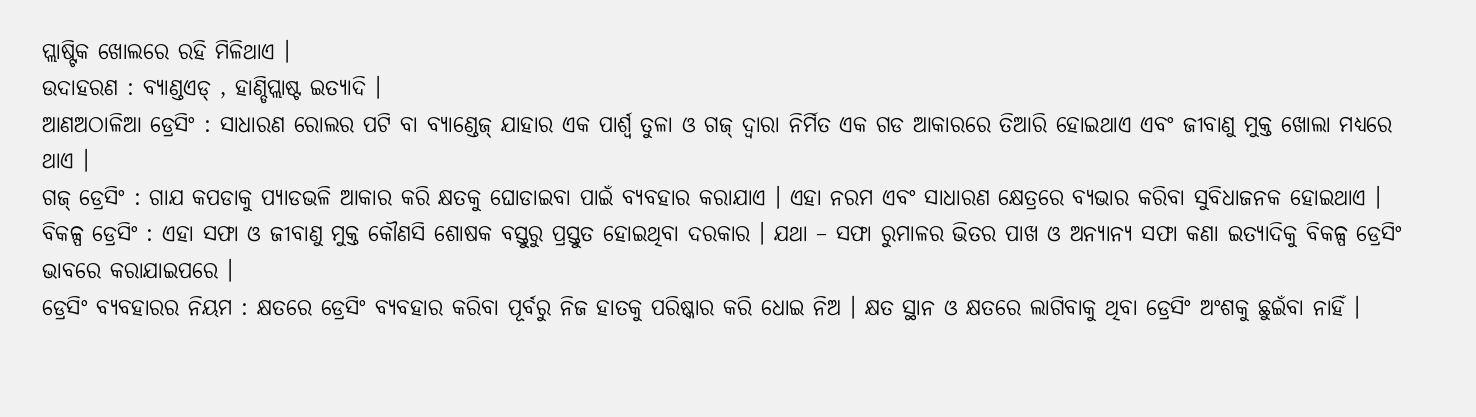ପ୍ଲାଷ୍ଟିକ ଖୋଲରେ ରହି ମିଳିଥାଏ ।
ଉଦାହରଣ : ବ୍ୟାଣ୍ଡଏଡ୍ , ହାଣ୍ଡିପ୍ଲାଷ୍ଟ ଇତ୍ୟାଦି ।
ଆଣଅଠାଳିଆ ଡ୍ରେସିଂ : ସାଧାରଣ ରୋଲର ପଟି ବା ବ୍ୟାଣ୍ଡେଜ୍ ଯାହାର ଏକ ପାର୍ଶ୍ଵ ତୁଳା ଓ ଗଜ୍ ଦ୍ଵାରା ନିର୍ମିତ ଏକ ଗଡ ଆକାରରେ ତିଆରି ହୋଇଥାଏ ଏବଂ ଜୀବାଣୁ ମୁକ୍ତ ଖୋଲା ମଧ୍ୟରେ ଥାଏ ।
ଗଜ୍ ଡ୍ରେସିଂ : ଗାଯ କପଡାକୁ ପ୍ୟାଡଭଳି ଆକାର କରି କ୍ଷତକୁ ଘୋଡାଇବା ପାଇଁ ବ୍ୟବହାର କରାଯାଏ । ଏହା ନରମ ଏବଂ ସାଧାରଣ କ୍ଷେତ୍ରରେ ବ୍ୟଭାର କରିବା ସୁବିଧାଜନକ ହୋଇଥାଏ ।
ବିକଳ୍ପ ଡ୍ରେସିଂ : ଏହା ସଫା ଓ ଜୀବାଣୁ ମୁକ୍ତ କୌଣସି ଶୋଷକ ବସ୍ତୁରୁ ପ୍ରସ୍ତୁତ ହୋଇଥିବା ଦରକାର । ଯଥା – ସଫା ରୁମାଳର ଭିତର ପାଖ ଓ ଅନ୍ୟାନ୍ୟ ସଫା କଣା ଇତ୍ୟାଦିକୁ ବିକଳ୍ପ ଡ୍ରେସିଂ ଭାବରେ କରାଯାଇପରେ ।
ଡ୍ରେସିଂ ବ୍ୟବହାରର ନିୟମ : କ୍ଷତରେ ଡ୍ରେସିଂ ବ୍ୟବହାର କରିବା ପୂର୍ବରୁ ନିଜ ହାତକୁ ପରିଷ୍କାର କରି ଧୋଇ ନିଅ । କ୍ଷତ ସ୍ଥାନ ଓ କ୍ଷତରେ ଲାଗିବାକୁ ଥିବା ଡ୍ରେସିଂ ଅଂଶକୁ ଛୁଇଁବା ନାହିଁ ।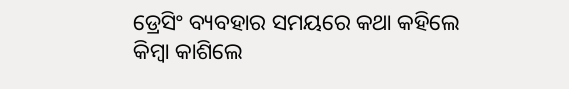ଡ୍ରେସିଂ ବ୍ୟବହାର ସମୟରେ କଥା କହିଲେ କିମ୍ବା କାଶିଲେ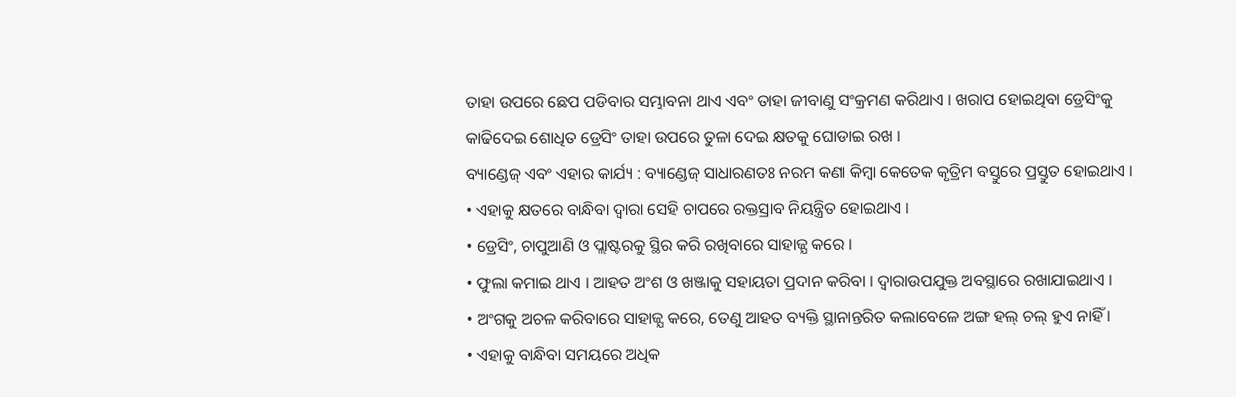ତାହା ଉପରେ ଛେପ ପଡିବାର ସମ୍ଭାବନା ଥାଏ ଏବଂ ତାହା ଜୀବାଣୁ ସଂକ୍ରମଣ କରିଥାଏ । ଖରାପ ହୋଇଥିବା ଡ୍ରେସିଂକୁ କାଢିଦେଇ ଶୋଧିତ ଡ୍ରେସିଂ ତାହା ଉପରେ ତୁଳା ଦେଇ କ୍ଷତକୁ ଘୋଡାଇ ରଖ ।
ବ୍ୟାଣ୍ଡେଜ୍ ଏବଂ ଏହାର କାର୍ଯ୍ୟ : ବ୍ୟାଣ୍ଡେଜ୍ ସାଧାରଣତଃ ନରମ କଣା କିମ୍ବା କେତେକ କୃତ୍ରିମ ବସ୍ତୁରେ ପ୍ରସ୍ତୁତ ହୋଇଥାଏ ।
• ଏହାକୁ କ୍ଷତରେ ବାନ୍ଧିବା ଦ୍ଵାରା ସେହି ଚାପରେ ରକ୍ତସ୍ରାବ ନିୟନ୍ତ୍ରିତ ହୋଇଥାଏ ।
• ଡ୍ରେସିଂ, ଚାପୁଆଣି ଓ ପ୍ଲାଷ୍ଟରକୁ ସ୍ଥିର କରି ରଖିବାରେ ସାହାଜ୍ଯ କରେ ।
• ଫୁଲା କମାଇ ଥାଏ । ଆହତ ଅଂଶ ଓ ଖଞ୍ଜାକୁ ସହାୟତା ପ୍ରଦାନ କରିବା । ଦ୍ଵାରାଉପଯୁକ୍ତ ଅବସ୍ଥାରେ ରଖାଯାଇଥାଏ ।
• ଅଂଗକୁ ଅଚଳ କରିବାରେ ସାହାଜ୍ଯ କରେ, ତେଣୁ ଆହତ ବ୍ୟକ୍ତି ସ୍ଥାନାନ୍ତରିତ କଲାବେଳେ ଅଙ୍ଗ ହଲ୍ ଚଲ୍ ହୁଏ ନାହିଁ ।
• ଏହାକୁ ବାନ୍ଧିବା ସମୟରେ ଅଧିକ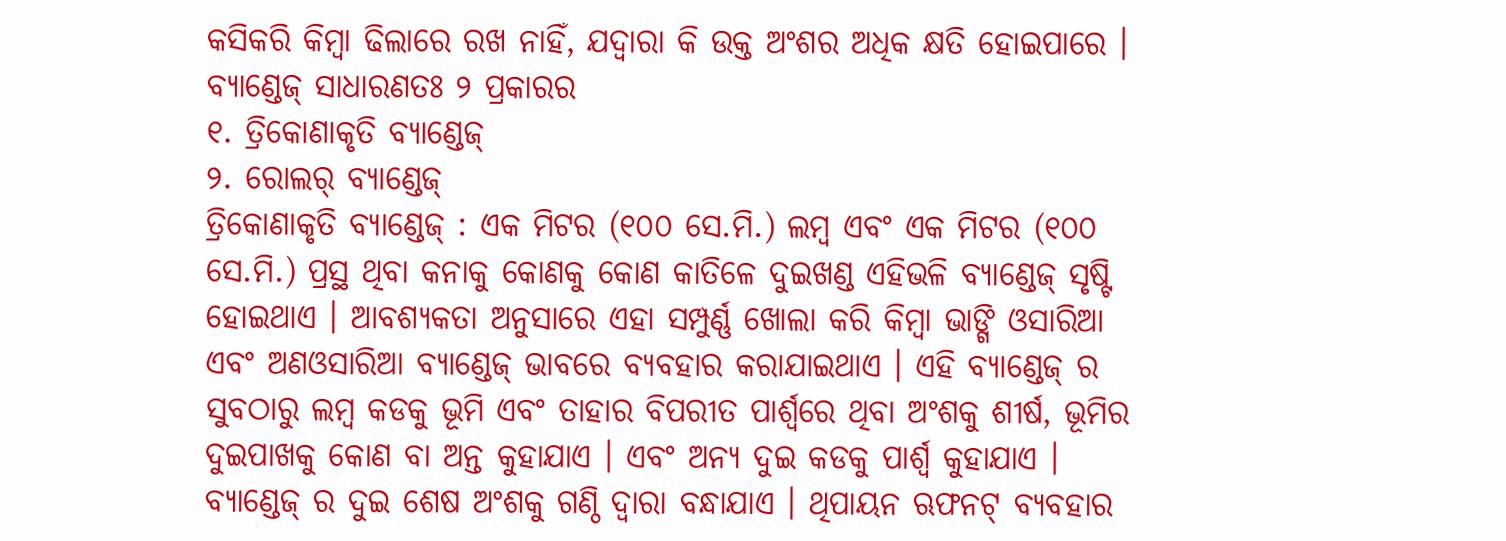କସିକରି କିମ୍ବା ଢିଲାରେ ରଖ ନାହିଁ, ଯଦ୍ଵାରା କି ଉକ୍ତ ଅଂଶର ଅଧିକ କ୍ଷତି ହୋଇପାରେ ।
ବ୍ୟାଣ୍ଡେଜ୍ ସାଧାରଣତଃ ୨ ପ୍ରକାରର
୧. ତ୍ରିକୋଣାକୃତି ବ୍ୟାଣ୍ଡେଜ୍
୨. ରୋଲର୍ ବ୍ୟାଣ୍ଡେଜ୍
ତ୍ରିକୋଣାକୃତି ବ୍ୟାଣ୍ଡେଜ୍ : ଏକ ମିଟର (୧୦୦ ସେ.ମି.) ଲମ୍ବ ଏବଂ ଏକ ମିଟର (୧୦୦ ସେ.ମି.) ପ୍ରସ୍ଥ ଥିବା କନାକୁ କୋଣକୁ କୋଣ କାତିଳେ ଦୁଇଖଣ୍ଡ ଏହିଭଳି ବ୍ୟାଣ୍ଡେଜ୍ ସୃଷ୍ଟି ହୋଇଥାଏ । ଆବଶ୍ୟକତା ଅନୁସାରେ ଏହା ସମ୍ପୁର୍ଣ୍ଣ ଖୋଲା କରି କିମ୍ବା ଭାଙ୍ଗି ଓସାରିଆ ଏବଂ ଅଣଓସାରିଆ ବ୍ୟାଣ୍ଡେଜ୍ ଭାବରେ ବ୍ୟବହାର କରାଯାଇଥାଏ । ଏହି ବ୍ୟାଣ୍ଡେଜ୍ ର ସୁବଠାରୁ ଲମ୍ବ କଡକୁ ଭୂମି ଏବଂ ତାହାର ବିପରୀତ ପାର୍ଶ୍ଵରେ ଥିବା ଅଂଶକୁ ଶୀର୍ଷ, ଭୂମିର ଦୁଇପାଖକୁ କୋଣ ବା ଅନ୍ତ କୁହାଯାଏ । ଏବଂ ଅନ୍ୟ ଦୁଇ କଡକୁ ପାର୍ଶ୍ଵ କୁହାଯାଏ ।
ବ୍ୟାଣ୍ଡେଜ୍ ର ଦୁଇ ଶେଷ ଅଂଶକୁ ଗଣ୍ଠି ଦ୍ଵାରା ବନ୍ଧାଯାଏ । ଥିପାୟନ ଋଫନଟ୍ ବ୍ୟବହାର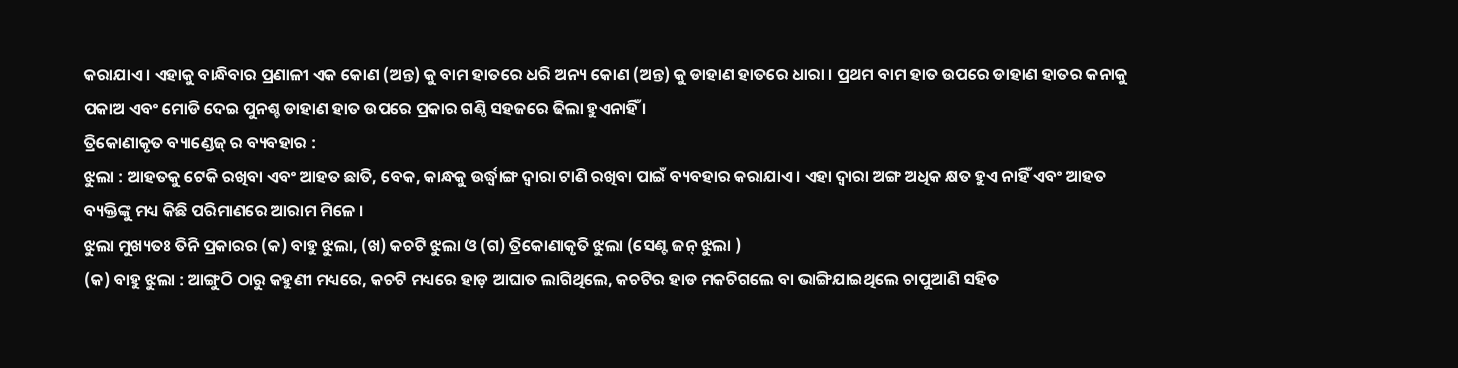କରାଯାଏ । ଏହାକୁ ବାନ୍ଧିବାର ପ୍ରଣାଳୀ ଏକ କୋଣ (ଅନ୍ତ) କୁ ବାମ ହାତରେ ଧରି ଅନ୍ୟ କୋଣ (ଅନ୍ତ) କୁ ଡାହାଣ ହାତରେ ଧାରା । ପ୍ରଥମ ବାମ ହାତ ଉପରେ ଡାହାଣ ହାତର କନାକୁ ପକାଅ ଏବଂ ମୋଡି ଦେଇ ପୁନଶ୍ଚ ଡାହାଣ ହାତ ଉପରେ ପ୍ରକାର ଗଣ୍ଠି ସହଜରେ ଢିଲା ହୁଏନାହିଁ ।
ତ୍ରିକୋଣାକୃତ ବ୍ୟାଣ୍ଡେଜ୍ ର ବ୍ୟବହାର :
ଝୁଲା : ଆହତକୁ ଟେକି ରଖିବା ଏବଂ ଆହତ ଛାତି, ବେକ, କାନ୍ଧକୁ ଉର୍ଦ୍ଧ୍ଵାଙ୍ଗ ଦ୍ଵାରା ଟାଣି ରଖିବା ପାଇଁ ବ୍ୟବହାର କରାଯାଏ । ଏହା ଦ୍ଵାରା ଅଙ୍ଗ ଅଧିକ କ୍ଷତ ହୁଏ ନାହିଁ ଏବଂ ଆହତ ବ୍ୟକ୍ତିଙ୍କୁ ମଧ୍ୟ କିଛି ପରିମାଣରେ ଆରାମ ମିଳେ ।
ଝୁଲା ମୁଖ୍ୟତଃ ତିନି ପ୍ରକାରର (କ) ବାହୁ ଝୁଲା, (ଖ) କଚଟି ଝୁଲା ଓ (ଗ) ତ୍ରିକୋଣାକୃତି ଝୁଲା (ସେଣ୍ଟ ଜନ୍ ଝୁଲା )
(କ) ବାହୁ ଝୁଲା : ଆଙ୍ଗୁଠି ଠାରୁ କହୁଣୀ ମଧ୍ୟରେ, କଚଟି ମଧ୍ୟରେ ହାଡ଼ ଆଘାତ ଲାଗିଥିଲେ, କଚଟିର ହାଡ ମକଚିଗଲେ ବା ଭାଙ୍ଗିଯାଇଥିଲେ ଚାପୁଆଣି ସହିତ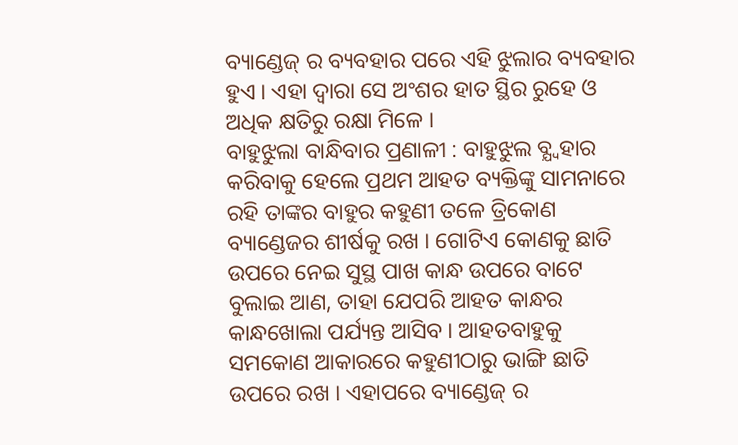ବ୍ୟାଣ୍ଡେଜ୍ ର ବ୍ୟବହାର ପରେ ଏହି ଝୁଲାର ବ୍ୟବହାର ହୁଏ । ଏହା ଦ୍ଵାରା ସେ ଅଂଶର ହାତ ସ୍ଥିର ରୁହେ ଓ ଅଧିକ କ୍ଷତିରୁ ରକ୍ଷା ମିଳେ ।
ବାହୁଝୁଲା ବାନ୍ଧିବାର ପ୍ରଣାଳୀ : ବାହୁଝୁଲ ବ୍ଯ୍ବହାର କରିବାକୁ ହେଲେ ପ୍ରଥମ ଆହତ ବ୍ୟକ୍ତିଙ୍କୁ ସାମନାରେ ରହି ତାଙ୍କର ବାହୁର କହୁଣୀ ତଳେ ତ୍ରିକୋଣ ବ୍ୟାଣ୍ଡେଜର ଶୀର୍ଷକୁ ରଖ । ଗୋଟିଏ କୋଣକୁ ଛାତି ଉପରେ ନେଇ ସୁସ୍ଥ ପାଖ କାନ୍ଧ ଉପରେ ବାଟେ ବୁଲାଇ ଆଣ, ତାହା ଯେପରି ଆହତ କାନ୍ଧର କାନ୍ଧଖୋଲା ପର୍ଯ୍ୟନ୍ତ ଆସିବ । ଆହତବାହୁକୁ ସମକୋଣ ଆକାରରେ କହୁଣୀଠାରୁ ଭାଙ୍ଗି ଛାତି ଉପରେ ରଖ । ଏହାପରେ ବ୍ୟାଣ୍ଡେଜ୍ ର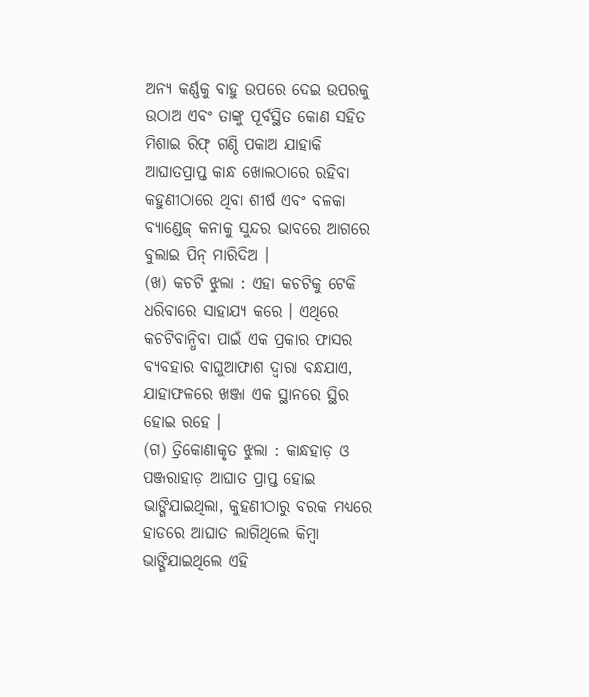ଅନ୍ୟ କର୍ଣ୍ଣକୁ ବାହୁ ଉପରେ ଦେଇ ଉପରକୁ ଉଠାଅ ଏବଂ ତାଙ୍କୁ ପୂର୍ବସ୍ଥିତ କୋଣ ସହିତ ମିଶାଇ ରିଫ୍ ଗଣ୍ଠି ପକାଅ ଯାହାକି ଆଘାତପ୍ରାପ୍ତ କାନ୍ଧ ଖୋଲଠାରେ ରହିବା କହୁଣୀଠାରେ ଥିବା ଶୀର୍ଷ ଏବଂ ବଳକା ବ୍ୟାଣ୍ଡେଜ୍ କନାକୁ ସୁନ୍ଦର ଭାବରେ ଆଗରେ ବୁଲାଇ ପିନ୍ ମାରିଦିଅ ।
(ଖ) କଚଟି ଝୁଲା : ଏହା କଚଟିକୁ ଟେକି ଧରିବାରେ ସାହାଯ୍ୟ କରେ । ଏଥିରେ କଚଟିବାନ୍ଧିବା ପାଇଁ ଏକ ପ୍ରକାର ଫାସର ବ୍ୟବହାର ବାଘୁଆଫାଶ ଦ୍ଵାରା ବନ୍ଧଯାଏ, ଯାହାଫଳରେ ଖଞ୍ଜା ଏକ ସ୍ଥାନରେ ସ୍ଥିର ହୋଇ ରହେ ।
(ଗ) ତ୍ରିକୋଣାକୃତ ଝୁଲା : କାନ୍ଧହାଡ଼ ଓ ପଞ୍ଜରାହାଡ଼ ଆଘାତ ପ୍ରାପ୍ତ ହୋଇ ଭାଙ୍ଗିଯାଇଥିଲା, କୁହଣୀଠାରୁ ବରକ ମଧ୍ୟରେ ହାଡରେ ଆଘାତ ଲାଗିଥିଲେ କିମ୍ବା ଭାଙ୍ଗିଯାଇଥିଲେ ଏହି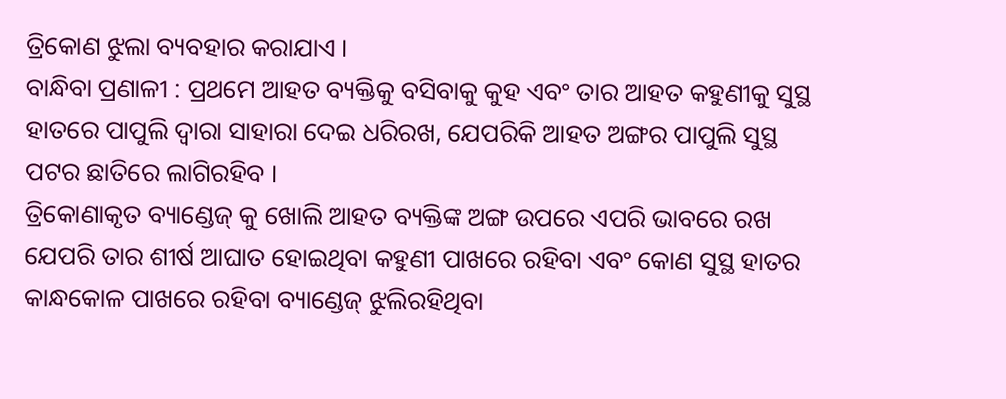ତ୍ରିକୋଣ ଝୁଲା ବ୍ୟବହାର କରାଯାଏ ।
ବାନ୍ଧିବା ପ୍ରଣାଳୀ : ପ୍ରଥମେ ଆହତ ବ୍ୟକ୍ତିକୁ ବସିବାକୁ କୁହ ଏବଂ ତାର ଆହତ କହୁଣୀକୁ ସୁସ୍ଥ ହାତରେ ପାପୁଲି ଦ୍ଵାରା ସାହାରା ଦେଇ ଧରିରଖ, ଯେପରିକି ଆହତ ଅଙ୍ଗର ପାପୁଲି ସୁସ୍ଥ ପଟର ଛାତିରେ ଲାଗିରହିବ ।
ତ୍ରିକୋଣାକୃତ ବ୍ୟାଣ୍ଡେଜ୍ କୁ ଖୋଲି ଆହତ ବ୍ୟକ୍ତିଙ୍କ ଅଙ୍ଗ ଉପରେ ଏପରି ଭାବରେ ରଖ ଯେପରି ତାର ଶୀର୍ଷ ଆଘାତ ହୋଇଥିବା କହୁଣୀ ପାଖରେ ରହିବା ଏବଂ କୋଣ ସୁସ୍ଥ ହାତର କାନ୍ଧକୋଳ ପାଖରେ ରହିବା ବ୍ୟାଣ୍ଡେଜ୍ ଝୁଲିରହିଥିବା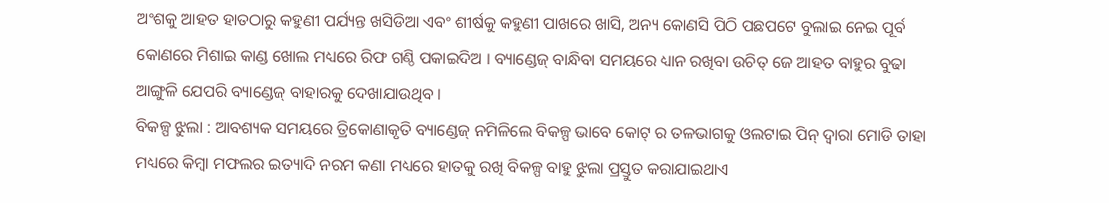ଅଂଶକୁ ଆହତ ହାତଠାରୁ କହୁଣୀ ପର୍ଯ୍ୟନ୍ତ ଖସିଡିଆ ଏବଂ ଶୀର୍ଷକୁ କହୁଣୀ ପାଖରେ ଖାସି, ଅନ୍ୟ କୋଣସି ପିଠି ପଛପଟେ ବୁଲାଇ ନେଇ ପୂର୍ବ କୋଣରେ ମିଶାଇ କାଣ୍ଡ ଖୋଲ ମଧ୍ୟରେ ରିଫ ଗଣ୍ଠି ପକାଇଦିଅ । ବ୍ୟାଣ୍ଡେଜ୍ ବାନ୍ଧିବା ସମୟରେ ଧ୍ୟାନ ରଖିବା ଉଚିତ୍ ଜେ ଆହତ ବାହୁର ବୁଢା ଆଙ୍ଗୁଳି ଯେପରି ବ୍ୟାଣ୍ଡେଜ୍ ବାହାରକୁ ଦେଖାଯାଉଥିବ ।
ବିକଳ୍ପ ଝୁଲା : ଆବଶ୍ୟକ ସମୟରେ ତ୍ରିକୋଣାକୃତି ବ୍ୟାଣ୍ଡେଜ୍ ନମିଳିଲେ ବିକଳ୍ପ ଭାବେ କୋଟ୍ ର ତଳଭାଗକୁ ଓଲଟାଇ ପିନ୍ ଦ୍ଵାରା ମୋଡି ତାହା ମଧ୍ୟରେ କିମ୍ବା ମଫଲର ଇତ୍ୟାଦି ନରମ କଣା ମଧ୍ୟରେ ହାତକୁ ରଖି ବିକଳ୍ପ ବାହୁ ଝୁଲା ପ୍ରସ୍ତୁତ କରାଯାଇଥାଏ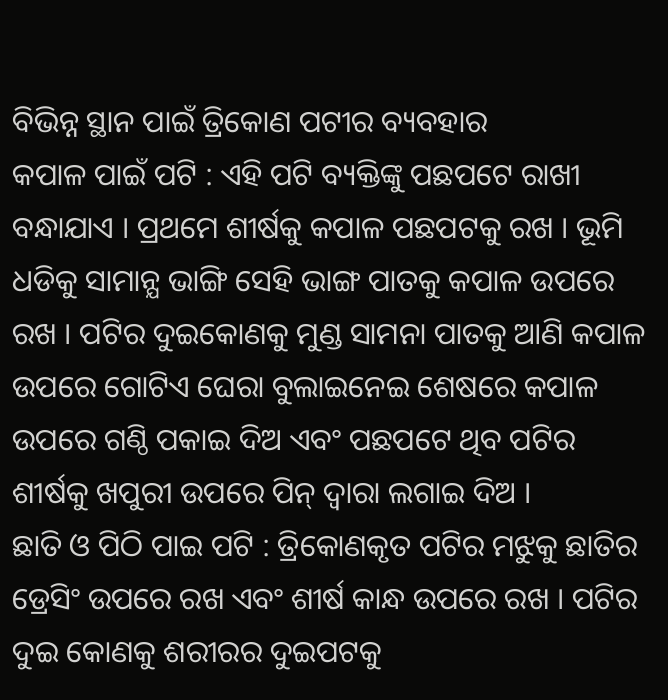ବିଭିନ୍ନ ସ୍ଥାନ ପାଇଁ ତ୍ରିକୋଣ ପଟୀର ବ୍ୟବହାର
କପାଳ ପାଇଁ ପଟି : ଏହି ପଟି ବ୍ୟକ୍ତିଙ୍କୁ ପଛପଟେ ରାଖୀ ବନ୍ଧାଯାଏ । ପ୍ରଥମେ ଶୀର୍ଷକୁ କପାଳ ପଛପଟକୁ ରଖ । ଭୂମି ଧଡିକୁ ସାମାନ୍ଯ ଭାଙ୍ଗି ସେହି ଭାଙ୍ଗ ପାତକୁ କପାଳ ଉପରେ ରଖ । ପଟିର ଦୁଇକୋଣକୁ ମୁଣ୍ଡ ସାମନା ପାତକୁ ଆଣି କପାଳ ଉପରେ ଗୋଟିଏ ଘେରା ବୁଲାଇନେଇ ଶେଷରେ କପାଳ ଉପରେ ଗଣ୍ଠି ପକାଇ ଦିଅ ଏବଂ ପଛପଟେ ଥିବ ପଟିର ଶୀର୍ଷକୁ ଖପୁରୀ ଉପରେ ପିନ୍ ଦ୍ଵାରା ଲଗାଇ ଦିଅ ।
ଛାତି ଓ ପିଠି ପାଇ ପଟି : ତ୍ରିକୋଣକୃତ ପଟିର ମଝୁକୁ ଛାତିର ଡ୍ରେସିଂ ଉପରେ ରଖ ଏବଂ ଶୀର୍ଷ କାନ୍ଧ ଉପରେ ରଖ । ପଟିର ଦୁଇ କୋଣକୁ ଶରୀରର ଦୁଇପଟକୁ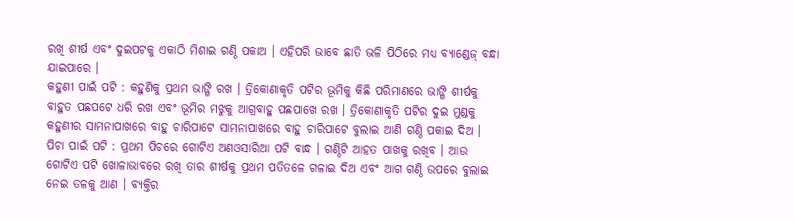ରଖି ଶୀର୍ଷ ଏବଂ ଦୁଇପଟକୁ ଏକାଠି ମିଶାଇ ଗଣ୍ଠି ପକାଅ । ଏହିପରି ଭାବେ ଛାତି ଭଳି ପିଠିରେ ମଧ୍ୟ ବ୍ୟାଣ୍ଡେଜ୍ ବନ୍ଧା ଯାଇପାରେ ।
କହୁଣୀ ପାଇଁ ପଟି : କହୁଣିକୁ ପ୍ରଥମ ଭାଙ୍ଗି ରଖ । ତ୍ରିକୋଣାକୃତି ପଟିର ଭୂମିକୁ କିଛି ପରିମାଣରେ ଭାଙ୍ଗି ଶୀର୍ଷକୁ ବାହୁତ ପଛପଟେ ଧରି ରଖ ଏବଂ ଭୂମିର ମଝୁକୁ ଆଗ୍ରବାହୁ ପଛପାଖେ ରଖ । ତ୍ରିକୋଣାକୃତି ପଟିର ଦୁଇ ମୁଣ୍ଡକୁ କହୁଣୀର ସାମନାପାଖରେ ବାହୁ ଚାରିପାଟେ ସାମନାପାଖରେ ବାହୁ ଚାରିପାଟେ ବୁଲାଇ ଆଣି ଗଣ୍ଠି ପକାଇ ଦିଅ ।
ପିଚା ପାଇଁ ପଟି : ପ୍ରଥମ ପିଚରେ ଗୋଟିଏ ଅଣଓସାରିଆ ପଟି ବାନ୍ଧ । ଗଣ୍ଠିଟି ଆହତ ପାଖକୁ ରଖିବ । ଆଉ ଗୋଟିଏ ପଟି ଖୋଳାଭାବରେ ରଖି ତାର ଶୀର୍ଷକୁ ପ୍ରଥମ ପତିତଳେ ଗଳାଇ ଦିଅ ଏବଂ ଆଗ ଗଣ୍ଠି ଉପରେ ବୁଲାଇ ନେଇ ତଳକୁ ଆଣ । ବ୍ୟକ୍ତିର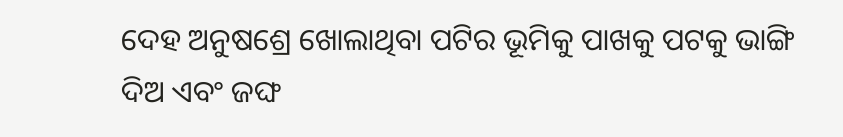ଦେହ ଅନୁଷଶ୍ରେ ଖୋଲାଥିବା ପଟିର ଭୂମିକୁ ପାଖକୁ ପଟକୁ ଭାଙ୍ଗି ଦିଅ ଏବଂ ଜଙ୍ଘ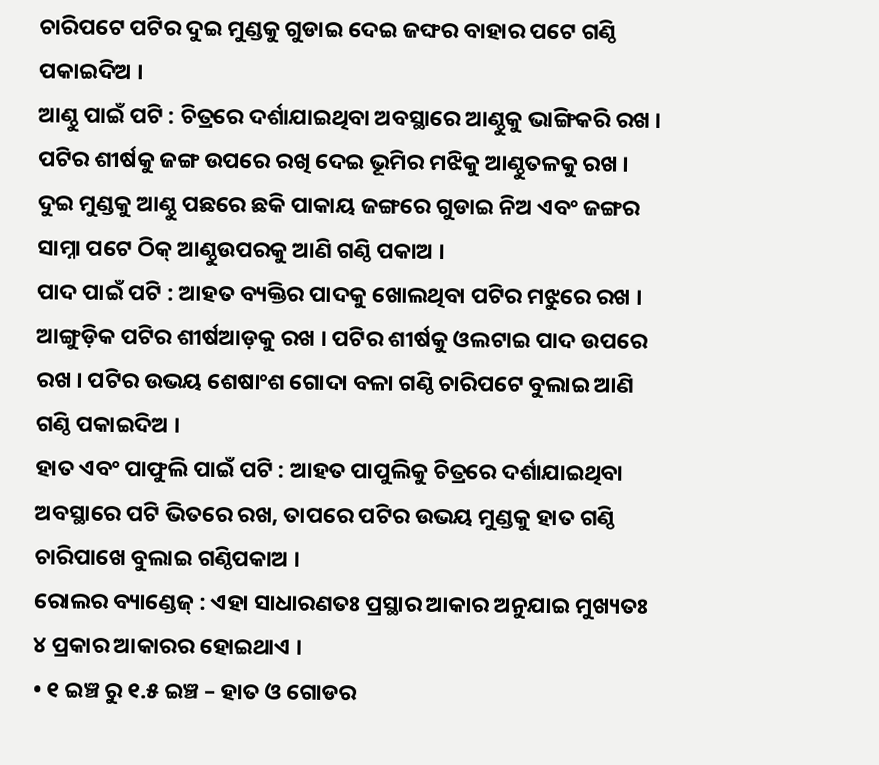ଚାରିପଟେ ପଟିର ଦୁଇ ମୁଣ୍ଡକୁ ଗୁଡାଇ ଦେଇ ଜଙ୍ଘର ବାହାର ପଟେ ଗଣ୍ଠି ପକାଇଦିଅ ।
ଆଣ୍ଠୁ ପାଇଁ ପଟି : ଚିତ୍ରରେ ଦର୍ଶାଯାଇଥିବା ଅବସ୍ଥାରେ ଆଣ୍ଠୁକୁ ଭାଙ୍ଗିକରି ରଖ । ପଟିର ଶୀର୍ଷକୁ ଜଙ୍ଗ ଉପରେ ରଖି ଦେଇ ଭୂମିର ମଝିକୁ ଆଣ୍ଠୁତଳକୁ ରଖ । ଦୁଇ ମୁଣ୍ଡକୁ ଆଣ୍ଠୁ ପଛରେ ଛକି ପାକାୟ ଜଙ୍ଗରେ ଗୁଡାଇ ନିଅ ଏବଂ ଜଙ୍ଗର ସାମ୍ନା ପଟେ ଠିକ୍ ଆଣ୍ଠୁଉପରକୁ ଆଣି ଗଣ୍ଠି ପକାଅ ।
ପାଦ ପାଇଁ ପଟି : ଆହତ ବ୍ୟକ୍ତିର ପାଦକୁ ଖୋଲଥିବା ପଟିର ମଝୁରେ ରଖ । ଆଙ୍ଗୁଡ଼ିକ ପଟିର ଶୀର୍ଷଆଡ଼କୁ ରଖ । ପଟିର ଶୀର୍ଷକୁ ଓଲଟାଇ ପାଦ ଉପରେ ରଖ । ପଟିର ଉଭୟ ଶେଷାଂଶ ଗୋଦା ବଳା ଗଣ୍ଠି ଚାରିପଟେ ବୁଲାଇ ଆଣି ଗଣ୍ଠି ପକାଇଦିଅ ।
ହାତ ଏବଂ ପାଫୁଲି ପାଇଁ ପଟି : ଆହତ ପାପୁଲିକୁ ଚିତ୍ରରେ ଦର୍ଶାଯାଇଥିବା ଅବସ୍ଥାରେ ପଟି ଭିତରେ ରଖ, ତାପରେ ପଟିର ଉଭୟ ମୁଣ୍ଡକୁ ହାତ ଗଣ୍ଠି ଚାରିପାଖେ ବୁଲାଇ ଗଣ୍ଠିପକାଅ ।
ରୋଲର ବ୍ୟାଣ୍ଡେଜ୍ : ଏହା ସାଧାରଣତଃ ପ୍ରସ୍ଥାର ଆକାର ଅନୁଯାଇ ମୁଖ୍ୟତଃ ୪ ପ୍ରକାର ଆକାରର ହୋଇଥାଏ ।
• ୧ ଇଞ୍ଚ ରୁ ୧.୫ ଇଞ୍ଚ – ହାତ ଓ ଗୋଡର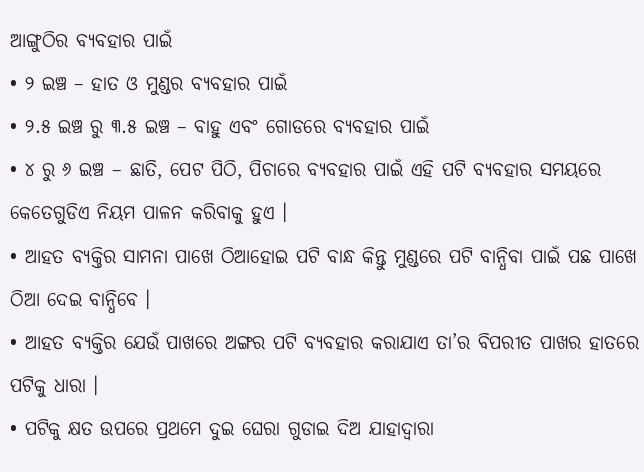ଆଙ୍ଗୁଠିର ବ୍ୟବହାର ପାଇଁ
• ୨ ଇଞ୍ଚ – ହାତ ଓ ମୁଣ୍ଡର ବ୍ୟବହାର ପାଇଁ
• ୨.୫ ଇଞ୍ଚ ରୁ ୩.୫ ଇଞ୍ଚ – ବାହୁ ଏବଂ ଗୋଡରେ ବ୍ୟବହାର ପାଇଁ
• ୪ ରୁ ୬ ଇଞ୍ଚ – ଛାତି, ପେଟ ପିଠି, ପିଚାରେ ବ୍ୟବହାର ପାଇଁ ଏହି ପଟି ବ୍ୟବହାର ସମୟରେ କେତେଗୁଡିଏ ନିୟମ ପାଳନ କରିବାକୁ ହୁଏ ।
• ଆହତ ବ୍ୟକ୍ତିର ସାମନା ପାଖେ ଠିଆହୋଇ ପଟି ବାନ୍ଧ କିନ୍ତୁ ମୁଣ୍ଡରେ ପଟି ବାନ୍ଧିବା ପାଇଁ ପଛ ପାଖେ ଠିଆ ଦେଇ ବାନ୍ଧିବେ ।
• ଆହତ ବ୍ୟକ୍ତିର ଯେଉଁ ପାଖରେ ଅଙ୍ଗର ପଟି ବ୍ୟବହାର କରାଯାଏ ତା’ର ବିପରୀତ ପାଖର ହାତରେ ପଟିକୁ ଧାରା ।
• ପଟିକୁ କ୍ଷତ ଉପରେ ପ୍ରଥମେ ଦୁଇ ଘେରା ଗୁଡାଇ ଦିଅ ଯାହାଦ୍ଵାରା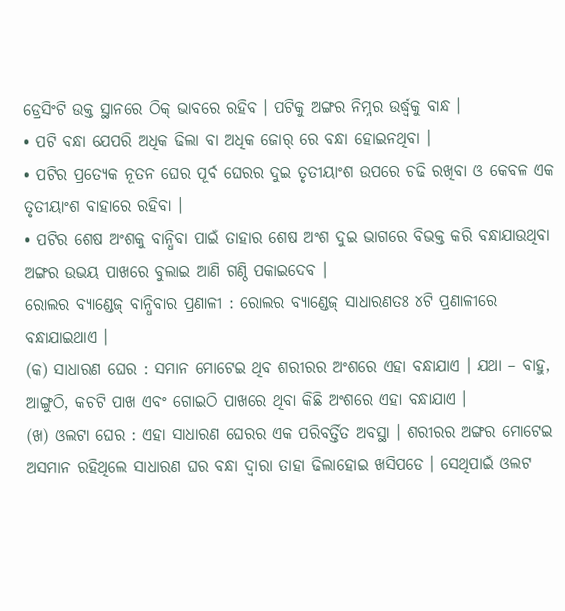ଡ୍ରେସିଂଟି ଉକ୍ତ ସ୍ଥାନରେ ଠିକ୍ ଭାବରେ ରହିବ । ପଟିକୁ ଅଙ୍ଗର ନିମ୍ନର ଉର୍ଦ୍ଧ୍ଵକୁ ବାନ୍ଧ ।
• ପଟି ବନ୍ଧା ଯେପରି ଅଧିକ ଢିଲା ବା ଅଧିକ ଜୋର୍ ରେ ବନ୍ଧା ହୋଇନଥିବା ।
• ପଟିର ପ୍ରତ୍ଯେକ ନୂତନ ଘେର ପୂର୍ବ ଘେରର ଦୁଇ ତୃତୀୟାଂଶ ଉପରେ ଚଢି ରଖିବା ଓ କେବଳ ଏକ ତୃତୀୟାଂଶ ବାହାରେ ରହିବା ।
• ପଟିର ଶେଷ ଅଂଶକୁ ବାନ୍ଧିବା ପାଇଁ ତାହାର ଶେଷ ଅଂଶ ଦୁଇ ଭାଗରେ ବିଭକ୍ତ କରି ବନ୍ଧାଯାଉଥିବା ଅଙ୍ଗର ଉଭୟ ପାଖରେ ବୁଲାଇ ଆଣି ଗଣ୍ଠି ପକାଇଦେବ ।
ରୋଲର ବ୍ୟାଣ୍ଡେଜ୍ ବାନ୍ଧିବାର ପ୍ରଣାଳୀ : ରୋଲର ବ୍ୟାଣ୍ଡେଜ୍ ସାଧାରଣତଃ ୪ଟି ପ୍ରଣାଳୀରେ ବନ୍ଧାଯାଇଥାଏ ।
(କ) ସାଧାରଣ ଘେର : ସମାନ ମୋଟେଇ ଥିବ ଶରୀରର ଅଂଶରେ ଏହା ବନ୍ଧାଯାଏ । ଯଥା – ବାହୁ, ଆଙ୍ଗୁଠି, କଚଟି ପାଖ ଏବଂ ଗୋଇଠି ପାଖରେ ଥିବା କିଛି ଅଂଶରେ ଏହା ବନ୍ଧାଯାଏ ।
(ଖ) ଓଲଟା ଘେର : ଏହା ସାଧାରଣ ଘେରର ଏକ ପରିବର୍ତ୍ତିତ ଅବସ୍ଥା । ଶରୀରର ଅଙ୍ଗର ମୋଟେଇ ଅସମାନ ରହିଥିଲେ ସାଧାରଣ ଘର ବନ୍ଧା ଦ୍ଵାରା ତାହା ଢିଲାହୋଇ ଖସିପଡେ । ସେଥିପାଇଁ ଓଲଟ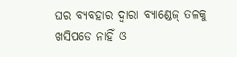ଘର ବ୍ୟବହାର ଦ୍ଵାରା ବ୍ୟାଣ୍ଡେଜ୍ ତଳକୁ ଖସିପଡେ ନାହିଁ ଓ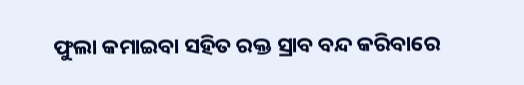ଫୁଲା କମାଇବା ସହିତ ରକ୍ତ ସ୍ରାବ ବନ୍ଦ କରିବାରେ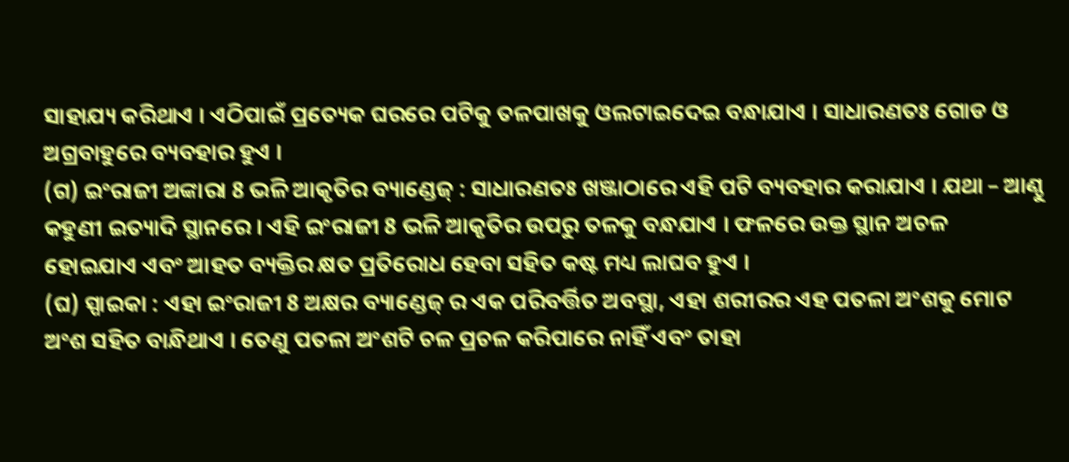ସାହାଯ୍ୟ କରିଥାଏ । ଏଠିପାଇଁ ପ୍ରତ୍ୟେକ ଘରରେ ପଟିକୁ ତଳପାଖକୁ ଓଲଟାଇଦେଇ ବନ୍ଧାଯାଏ । ସାଧାରଣତଃ ଗୋଡ ଓ ଅଗ୍ରବାହୁରେ ବ୍ୟବହାର ହୁଏ ।
(ଗ) ଇଂରାଜୀ ଅଙ୍କାରା 8 ଭଳି ଆକୃତିର ବ୍ୟାଣ୍ଡେଜ୍ : ସାଧାରଣତଃ ଖଞ୍ଜାଠାରେ ଏହି ପଟି ବ୍ୟବହାର କରାଯାଏ । ଯଥା – ଆଣ୍ଠୁ କହୁଣୀ ଇତ୍ୟାଦି ସ୍ଥାନରେ । ଏହି ଇଂରାଜୀ 8 ଭଳି ଆକୃତିର ଉପରୁ ତଳକୁ ବନ୍ଧଯାଏ । ଫଳରେ ଉକ୍ତ ସ୍ଥାନ ଅଚଳ ହୋଇଯାଏ ଏବଂ ଆହତ ବ୍ୟକ୍ତିର କ୍ଷତ ପ୍ରତିରୋଧ ହେବା ସହିତ କଷ୍ଟ ମଧ୍ୟ ଲାଘବ ହୁଏ ।
(ଘ) ସ୍ପାଇକା : ଏହା ଇଂରାଜୀ 8 ଅକ୍ଷର ବ୍ୟାଣ୍ଡେଜ୍ ର ଏକ ପରିବର୍ତ୍ତିତ ଅବସ୍ଥା, ଏହା ଶରୀରର ଏହ ପତଳା ଅଂଶକୁ ମୋଟ ଅଂଶ ସହିତ ବାନ୍ଧିଥାଏ । ତେଣୁ ପତଳା ଅଂଶଟି ଚଳ ପ୍ରଚଳ କରିପାରେ ନାହିଁ ଏବଂ ତାହା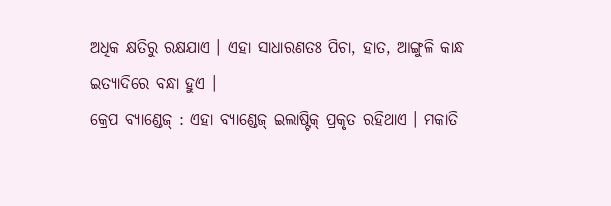ଅଧିକ କ୍ଷତିରୁ ରକ୍ଷଯାଏ । ଏହା ସାଧାରଣତଃ ପିଚା, ହାତ, ଆଙ୍ଗୁଳି କାନ୍ଧ ଇତ୍ୟାଦିରେ ବନ୍ଧା ହୁଏ ।
କ୍ରେପ ବ୍ୟାଣ୍ଡେଜ୍ : ଏହା ବ୍ୟାଣ୍ଡେଜ୍ ଇଲାଷ୍ଟିକ୍ ପ୍ରକୃତ ରହିଥାଏ । ମକାତି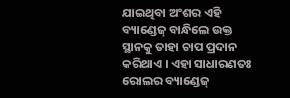ଯାଇଥିବା ଅଂଶର ଏହି ବ୍ୟାଣ୍ଡେଜ୍ ବାନ୍ଧିଲେ ଉକ୍ତ ସ୍ଥାନକୁ ତାହା ଚାପ ପ୍ରଦାନ କରିଥାଏ । ଏହା ସାଧାରଣତଃ ରୋଲର ବ୍ୟାଣ୍ଡେଜ୍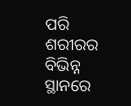ପରି ଶରୀରର ବିଭିନ୍ନ ସ୍ଥାନରେ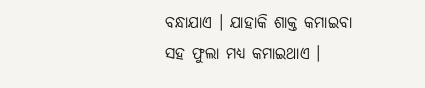ବନ୍ଧାଯାଏ । ଯାହାକି ଶାକ୍ତ କମାଇବା ସହ ଫୁଲା ମଧ୍ୟ କମାଇଥାଏ ।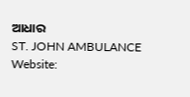ଆଧାର
ST. JOHN AMBULANCE
Website: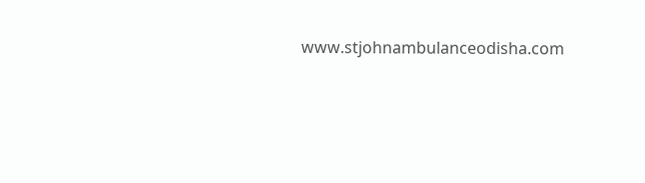www.stjohnambulanceodisha.com